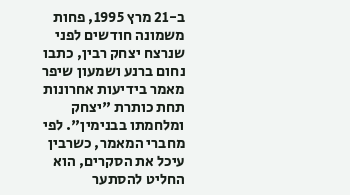ב-21 מרץ 1995, פחות משמונה חודשים לפני שנרצח יצחק רבין, כתבו נחום ברנע ושמעון שיפר מאמר בידיעות אחרונות תחת כותרת "יצחק ומלחמתו בבנימין". לפי מחברי המאמר, כשרבין עיכל את הסקרים, הוא החליט להסתער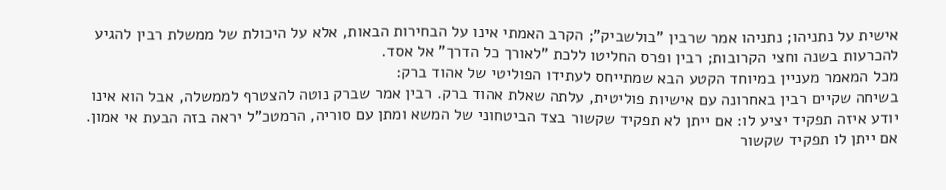אישית על נתניהו; נתניהו אמר שרבין "בולשביק"; הקרב האמתי אינו על הבחירות הבאות, אלא על היכולת של ממשלת רבין להגיע להכרעות בשנה וחצי הקרובות; רבין ופרס החליטו ללכת "לאורך כל הדרך" אל אסד.
מכל המאמר מעניין במיוחד הקטע הבא שמתייחס לעתידו הפוליטי של אהוד ברק:
בשיחה שקיים רבין באחרונה עם אישיות פוליטית, עלתה שאלת אהוד ברק. רבין אמר שברק נוטה להצטרף לממשלה, אבל הוא אינו יודע איזה תפקיד יציע לו: אם ייתן לא תפקיד שקשור בצד הביטחוני של המשא ומתן עם סוריה, הרמטכ"ל יראה בזה הבעת אי אמון. אם ייתן לו תפקיד שקשור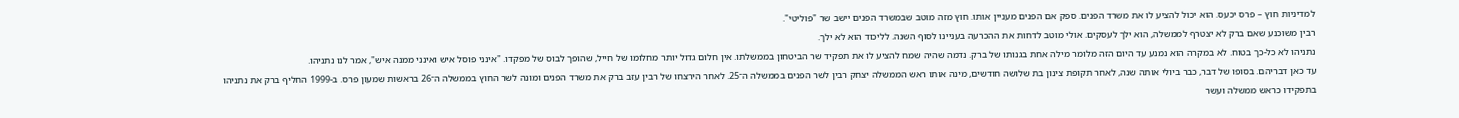למדיניות חוץ – פרס יכעס. הוא יכול להציע לו את משרד הפנים. ספק אם הפנים מעניין אותו. חוץ מזה מוטב שבמשרד הפנים יישב שר "פוליטי".
רבין משוכנע שאם ברק לא יצטרף לממשלה, הוא ילך לעסקים. אולי מוטב לדחות את ההכרעה בעניינו לסוף השנה. לליכוד הוא לא ילך.
נתניהו לא כל-כך בטוח. לא במקרה הוא נמנע עד היום הזה מלומר מילה אחת בגנותו של ברק. נדמה שהיה שמח להציע לו את תפקיד שר הביטחון בממשלתו. אין חלום גדול יותר מחלומו של חייל, שהופך לבוס של מפקדו. "אינני פוסל איש ואינני ממנה איש", אמר לנו נתניהו.
עד כאן דבריהם. בסופו של דבר, כבר ביולי אותה שנה, לאחר תקופת צינון בת שלושה חודשים, מינה אותו ראש הממשלה יצחק רבין לשר הפנים בממשלה ה־25. לאחר הירצחו של רבין עזב ברק את משרד הפנים ומונה לשר החוץ בממשלה ה־26 בראשות שמעון פרס. ב-1999 החליף ברק את נתניהו בתפקידו כראש ממשלה ועשר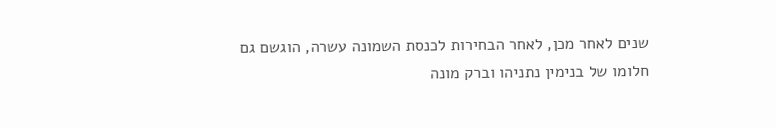שנים לאחר מכן, לאחר הבחירות לכנסת השמונה עשרה, הוגשם גם חלומו של בנימין נתניהו וברק מונה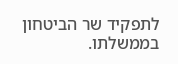לתפקיד שר הביטחון בממשלתו.